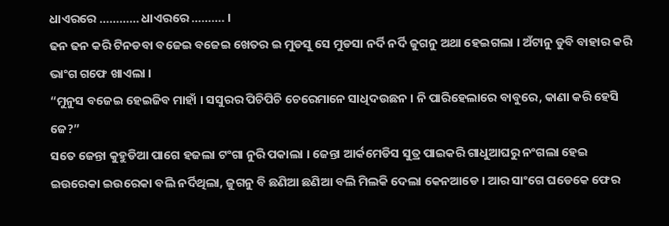ଧାଏରରେ ………… ଧାଏରରେ ………. ।
ଢନ ଢନ କରି ଟିନଡବା ବଜେଇ ବଜେଇ ଖେତର ଇ ମୁଡସୁ ସେ ମୁଡସା ନର୍ଦି ନର୍ଦି ଜୁଗନୁ ଅଥା ହେଇଗଲା । ଅଁଟାନୁ ଡୁବି ବାହାର କରି ଭାଂଗ ଗଫେ ଖାଏଲା ।
“ମୁନୁସ ବଜେଇ ହେଇଜିବ ମାହାଁ । ସସୁରର ପିଚିପିଚି ଚେରେମାନେ ସାଧିଦଉଛନ । ନି ପାରିହେଲାରେ ବାବୁରେ, କାଣା କରି ହେସି ଜେ?”
ସତେ ଜେନ୍ତା କୁହୁଡିଆ ପାଗେ ହଜଲା ଟଂଗା ନୁରି ପକାଲା । ଜେନ୍ତା ଆର୍କମେଡିସ ସୁତ୍ର ପାଇକରି ଗାଧୁଆଘରୁ ନଂଗଲା ହେଇ ଇଉରେକା ଇଉରେକା ବଲି ନର୍ଦିଥିଲା, ଜୁଗନୁ ବି ଛଣିଆ ଛଣିଆ ବଲି ମିଲକି ଦେଲା କେନଆଡେ । ଆର ସାଂଗେ ଘଡେକେ ଫେର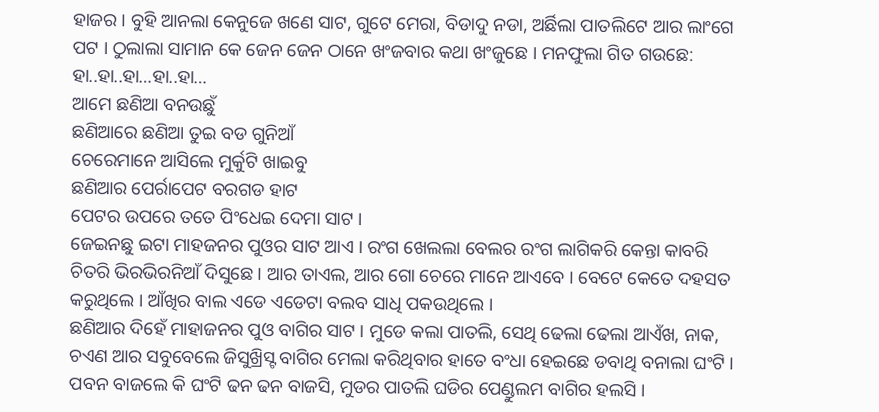ହାଜର । ବୁହି ଆନଲା କେନୁଜେ ଖଣେ ସାଟ, ଗୁଟେ ମେରା, ବିଡାଦୁ ନଡା, ଅର୍ଛିଲା ପାତଲିଟେ ଆର ଲାଂଗେ ପଟ । ଠୁଲାଲା ସାମାନ କେ ଜେନ ଜେନ ଠାନେ ଖଂଜବାର କଥା ଖଂଜୁଛେ । ମନଫୁଲା ଗିତ ଗଉଛେ:
ହା..ହା..ହା…ହା..ହା…
ଆମେ ଛଣିଆ ବନଉଛୁଁ
ଛଣିଆରେ ଛଣିଆ ତୁଇ ବଡ ଗୁନିଆଁ
ଚେରେମାନେ ଆସିଲେ ମୁର୍କୁଟି ଖାଇବୁ
ଛଣିଆର ପେର୍ରାପେଟ ବରଗଡ ହାଟ
ପେଟର ଉପରେ ତତେ ପିଂଧେଇ ଦେମା ସାଟ ।
ଜେଇନଛୁ ଇଟା ମାହଜନର ପୁଓର ସାଟ ଆଏ । ରଂଗ ଖେଲଲା ବେଲର ରଂଗ ଲାଗିକରି କେନ୍ତା କାବରି ଚିତରି ଭିରଭିରନିଆଁ ଦିସୁଛେ । ଆର ତାଏଲ, ଆର ଗୋ ଚେରେ ମାନେ ଆଏବେ । ବେଟେ କେତେ ଦହସତ କରୁଥିଲେ । ଆଁଖିର ବାଲ ଏଡେ ଏଡେଟା ବଲବ ସାଧି ପକଉଥିଲେ ।
ଛଣିଆର ଦିହେଁ ମାହାଜନର ପୁଓ ବାଗିର ସାଟ । ମୁଡେ କଲା ପାତଲି, ସେଥି ଢେଲା ଢେଲା ଆଏଁଖ, ନାକ, ଚଏଣ ଆର ସବୁବେଲେ ଜିସୁଖ୍ରିସ୍ଟ ବାଗିର ମେଲା କରିଥିବାର ହାତେ ବଂଧା ହେଇଛେ ଡବାଥି ବନାଲା ଘଂଟି । ପବନ ବାଜଲେ କି ଘଂଟି ଢନ ଢନ ବାଜସି, ମୁଡର ପାତଲି ଘଡିର ପେଣ୍ଡୁଲମ ବାଗିର ହଲସି ।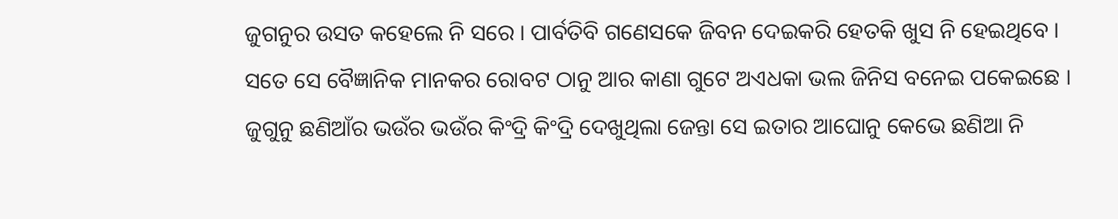ଜୁଗନୁର ଉସତ କହେଲେ ନି ସରେ । ପାର୍ବତିବି ଗଣେସକେ ଜିବନ ଦେଇକରି ହେତକି ଖୁସ ନି ହେଇଥିବେ । ସତେ ସେ ବୈଜ୍ଞାନିକ ମାନକର ରୋବଟ ଠାନୁ ଆର କାଣା ଗୁଟେ ଅଏଧକା ଭଲ ଜିନିସ ବନେଇ ପକେଇଛେ । ଜୁଗୁନୁ ଛଣିଆଁର ଭଉଁର ଭଉଁର କିଂଦ୍ରି କିଂଦ୍ରି ଦେଖୁଥିଲା ଜେନ୍ତା ସେ ଇତାର ଆଘୋନୁ କେଭେ ଛଣିଆ ନି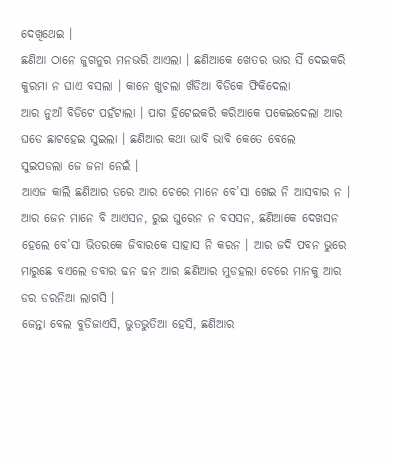ଦେଖିଥେଇ ।
ଛଣିଆ ଠାନେ ଜୁଗନୁର ମନଭରି ଆଏଲା । ଛଣିଆକେ ଖେତର ଭାର ସିଁ ଦେଇକରି କୁରମା ନ ଘାଏ ବସଲା । କାନେ ଖୁଚଲା ଖଁଡିଆ ବିଡିକେ ଫିକିଦେଲା
ଆର ନୁଆଁ ବିଡିଟେ ପହଁଟାଲା । ପାଗ ହିଟେଇକରି କରିଆକେ ପକେଇଦେଲା ଆର ଘଡେ ଛାଟହେଇ ସୁଇଲା । ଛଣିଆର କଥା ଭାବି ଭାବି କେତେ ବେଲେ
ସୁଇପଡଲା ଜେ ଜନା ନେଇଁ ।
ଆଏଜ କାଲି ଛଣିଆର ଡରେ ଆର ଚେରେ ମାନେ ବେ’ସା ଖେଇ ନି ଆସବାର ନ । ଆର ଜେନ ମାନେ ବି ଆଏସନ, ରୁଇ ଘୁରେନ ନ ବସସନ, ଛଣିଆକେ ଦେଖସନ ହେଲେ ବେ’ସା ଭିତରକେ ଜିବାରକେ ସାହାସ ନି କରନ । ଆର ଜଦି ପବନ ଭୁରେ ମାରୁଛେ ବଏଲେ ଡବାର ଢନ ଢନ ଆର ଛଣିଆର ମୁଡହଲା ଚେରେ ମାନକୁ ଆର ଡର ଡରନିଆ ଲାଗସି ।
ଜେନ୍ତା ବେଲ ବୁଡିଜାଏସି, ଭୁତଭୁତିଆ ହେସି, ଛଣିଆର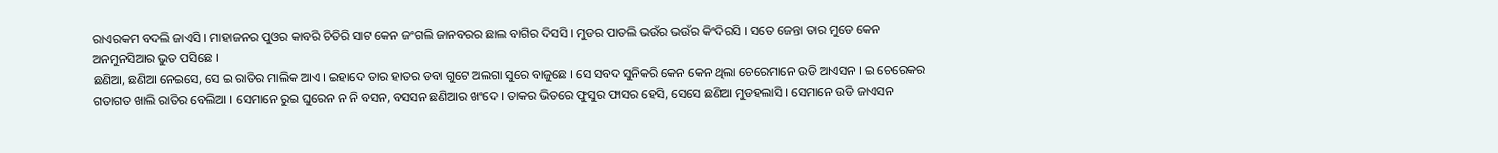ରାଏରକମ ବଦଲି ଜାଏସି । ମାହାଜନର ପୁଓର କାବରି ଚିତିରି ସାଟ କେନ ଜଂଗଲି ଜାନବରର ଛାଲ ବାଗିର ଦିସସି । ମୁଡର ପାତଲି ଭଉଁର ଭଉଁର କିଂଦିରସି । ସତେ ଜେନ୍ତା ତାର ମୁଡେ କେନ ଅନମୁନସିଆର ଭୁତ ପସିଛେ ।
ଛଣିଆ, ଛଣିଆ ନେଇସେ, ସେ ଇ ରାତିର ମାଲିକ ଆଏ । ଇହାଦେ ତାର ହାତର ଡବା ଗୁଟେ ଅଲଗା ସୁରେ ବାଜୁଛେ । ସେ ସବଦ ସୁନିକରି କେନ କେନ ଥିଲା ଚେରେମାନେ ଉଡି ଆଏସନ । ଇ ଚେରେକର ଗତାଗତ ଖାଲି ରାତିର ବେଲିଆ । ସେମାନେ ରୁଇ ଘୁରେନ ନ ନି ବସନ, ବସସନ ଛଣିଆର ଖଂଦେ । ତାକର ଭିତରେ ଫୁସୁର ଫାସର ହେସି, ସେସେ ଛଣିଆ ମୁଡହଲାସି । ସେମାନେ ଉଡି ଜାଏସନ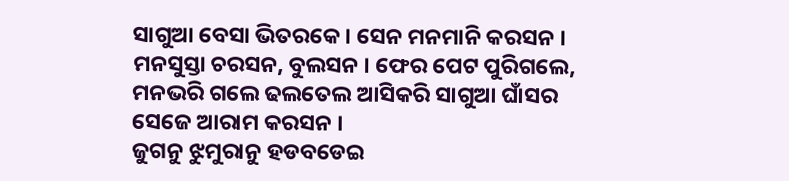ସାଗୁଆ ବେସା ଭିତରକେ । ସେନ ମନମାନି କରସନ । ମନସୁସ୍ତା ଚରସନ, ବୁଲସନ । ଫେର ପେଟ ପୁରିଗଲେ, ମନଭରି ଗଲେ ଢଲତେଲ ଆସିକରି ସାଗୁଆ ଘାଁସର ସେଜେ ଆରାମ କରସନ ।
ଜୁଗନୁ ଝୁମୁରାନୁ ହଡବଡେଇ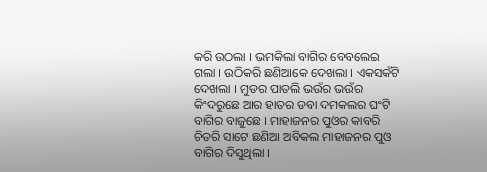କରି ଉଠଲା । ଭମକିଲା ବାଗିର ବେବଲେଇ ଗଲା । ଉଠିକରି ଛଣିଆକେ ଦେଖଲା । ଏକସକଁଟି ଦେଖଲା । ମୁଡର ପାତଲି ଭଉଁର ଭଉଁର କିଂଦରୁଛେ ଆର ହାତର ଡବା ଦମକଲର ଘଂଟି ବାଗିର ବାଜୁଛେ । ମାହାଜନର ପୁଓର କାବରି ଚିତରି ସାଟେ ଛଣିଆ ଅବିକଲ ମାହାଜନର ପୁଓ ବାଗିର ଦିସୁଥିଲା ।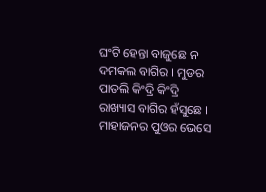ଘଂଟି ହେନ୍ତା ବାଜୁଛେ ନ ଦମକଲ ବାଗିର । ମୁଡର ପାତଲି କିଂଦ୍ରି କିଂଦ୍ରି ରାଖ୍ୟାସ ବାଗିର ହଁସୁଛେ । ମାହାଜନର ପୁଓର ଭେସେ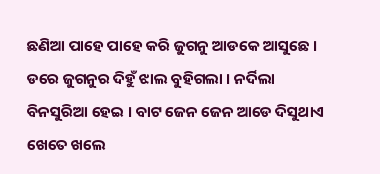ଛଣିଆ ପାହେ ପାହେ କରି ଜୁଗନୁ ଆଡକେ ଆସୁଛେ । ଡରେ ଜୁଗନୁର ଦିହୁଁ ଝାଲ ବୁହିଗଲା । ନର୍ଦିଲା ବିନସୁରିଆ ହେଇ । ବାଟ ଜେନ ଜେନ ଆଡେ ଦିସୁଥାଏ ଖେତେ ଖଲେ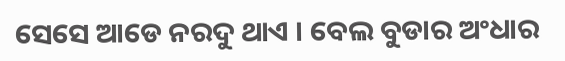ସେସେ ଆଡେ ନରଦୁ ଥାଏ । ବେଲ ବୁଡାର ଅଂଧାର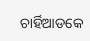ଚାର୍ହିଆଡକେ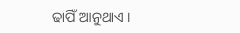ଢାପିଁ ଆନୁଥାଏ ।